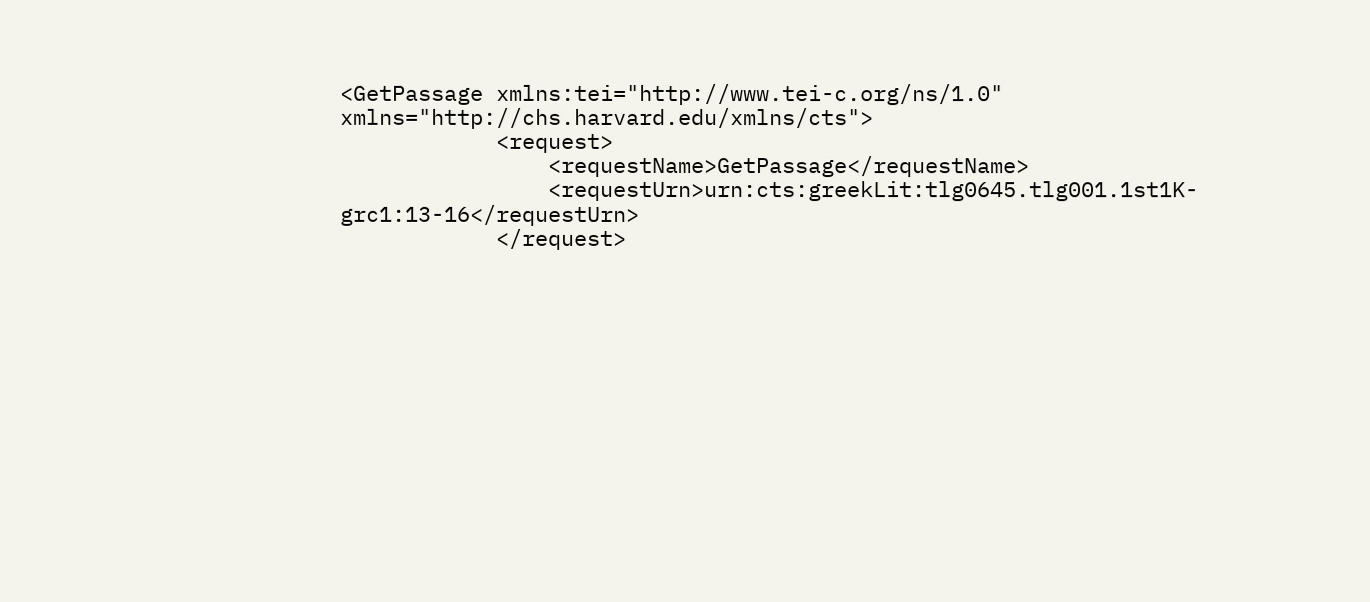<GetPassage xmlns:tei="http://www.tei-c.org/ns/1.0" xmlns="http://chs.harvard.edu/xmlns/cts">
            <request>
                <requestName>GetPassage</requestName>
                <requestUrn>urn:cts:greekLit:tlg0645.tlg001.1st1K-grc1:13-16</requestUrn>
            </request>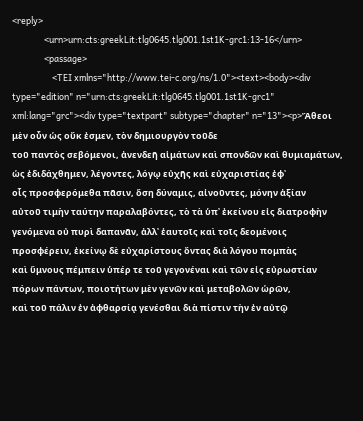<reply>
                <urn>urn:cts:greekLit:tlg0645.tlg001.1st1K-grc1:13-16</urn>
                <passage>
                    <TEI xmlns="http://www.tei-c.org/ns/1.0"><text><body><div type="edition" n="urn:cts:greekLit:tlg0645.tlg001.1st1K-grc1" xml:lang="grc"><div type="textpart" subtype="chapter" n="13"><p>Ἄθεοι μὲν οὖν ὡς οὔκ ἐσμεν, τὸν δημιουργὸν τοῦδε
τοῦ παντὸς σεβόμενοι, ἀνενδεῆ αἱμάτων καὶ σπονδῶν καὶ θυμιαμάτων,
ὡς ἐδιδάχθημεν, λέγοντες, λόγῳ εὐχῆς καὶ εὐχαριστίας ἐφ᾿
οἷς προσφερόμεθα πᾶσιν, ὅση δύναμις, αἰνοῦντες, μόνην ἀξίαν
αὐτοῦ τιμὴν ταύτην παραλαβόντες, τὸ τὰ ὑπ᾿ ἐκείνου εἰς διατροφὴν
γενόμενα οὐ πυρὶ δαπανᾶν, ἀλλ᾿ ἑαυτοῖς καὶ τοῖς δεομένοις
προσφέρειν, ἐκείνῳ δὲ εὐχαρίστους ὄντας διὰ λόγου πομπὰς
καὶ ὕμνους πέμπειν ὑπέρ τε τοῦ γεγονέναι καὶ τῶν εἰς εὐρωστίαν
πόρων πάντων, ποιοτήτων μὲν γενῶν καὶ μεταβολῶν ὡρῶν,
καὶ τοῦ πάλιν ἐν ἀφθαρσίᾳ γενέσθαι διὰ πίστιν τὴν ἐν αὐτῷ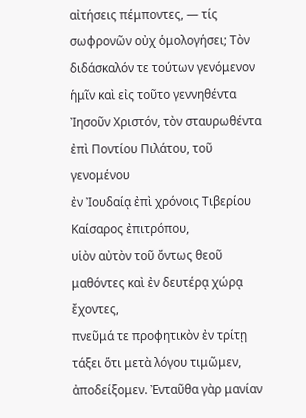αἰτήσεις πέμποντες, — τίς σωφρονῶν οὐχ ὁμολογήσει; Τὸν
διδάσκαλόν τε τούτων γενόμενον ἡμῖν καὶ εἰς τοῦτο γεννηθέντα
Ἰησοῦν Χριστόν, τὸν σταυρωθέντα ἐπὶ Ποντίου Πιλάτου, τοῦ γενομένου
ἐν Ἰουδαίᾳ ἐπὶ χρόνοις Τιβερίου Καίσαρος ἐπιτρόπου,
υἱὸν αὐτὸν τοῦ ὄντως θεοῦ μαθόντες καὶ ἐν δευτέρᾳ χώρᾳ ἔχοντες,
πνεῦμά τε προφητικὸν ἐν τρίτῃ τάξει ὅτι μετὰ λόγου τιμῶμεν,
ἀποδείξομεν. Ἐνταῦθα γὰρ μανίαν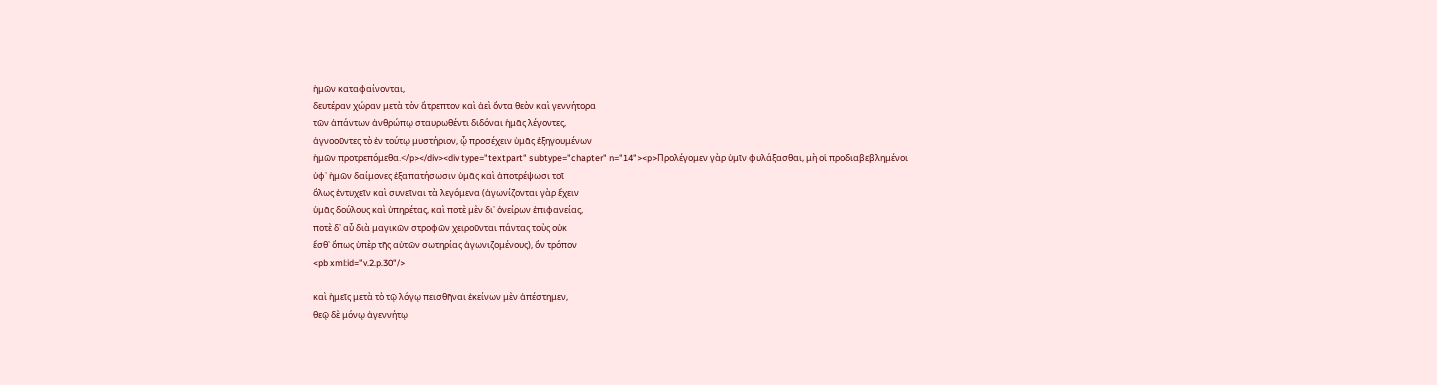ἡμῶν καταφαίνονται,
δευτέραν χώραν μετὰ τὸν ἄτρεπτον καὶ ἀεὶ ὄντα θεὸν καὶ γεννήτορα
τῶν ἁπάντων ἀνθρώπῳ σταυρωθέντι διδόναι ἡμᾶς λέγοντες,
ἀγνοοῦντες τὸ ἐν τούτῳ μυστήριον, ᾧ προσέχειν ὑμᾶς ἐξηγουμένων
ἡμῶν προτρεπόμεθα.</p></div><div type="textpart" subtype="chapter" n="14"><p>Προλέγομεν γὰρ ὑμῖν φυλάξασθαι, μὴ οἱ προδιαβεβλημένοι
ὑφ᾿ ἡμῶν δαίμονες ἐξαπατήσωσιν ὑμᾶς καὶ ἀποτρέψωσι τοῖ
ὅλως ἐντυχεῖν καὶ συνεῖναι τὰ λεγόμενα (ἀγωνίζονται γὰρ ἔχειν
ὑμᾶς δούλους καὶ ὑπηρέτας, καὶ ποτὲ μὲν δι᾿ ὀνείρων ἐπιφανείας,
ποτὲ δ᾿ αὖ διὰ μαγικῶν στροφῶν χειροῦνται πάντας τοὺς οὐκ
ἔσθ᾿ ὅπως ὑπὲρ τῆς αὐτῶν σωτηρίας ἀγωνιζομένους), ὅν τρόπον
<pb xml:id="v.2.p.30"/>

καὶ ἡμεῖς μετὰ τὸ τῷ λόγῳ πεισθῆναι ἐκείνων μὲν ἀπέστημεν,
θεῷ δὲ μόνῳ ἀγεννήτῳ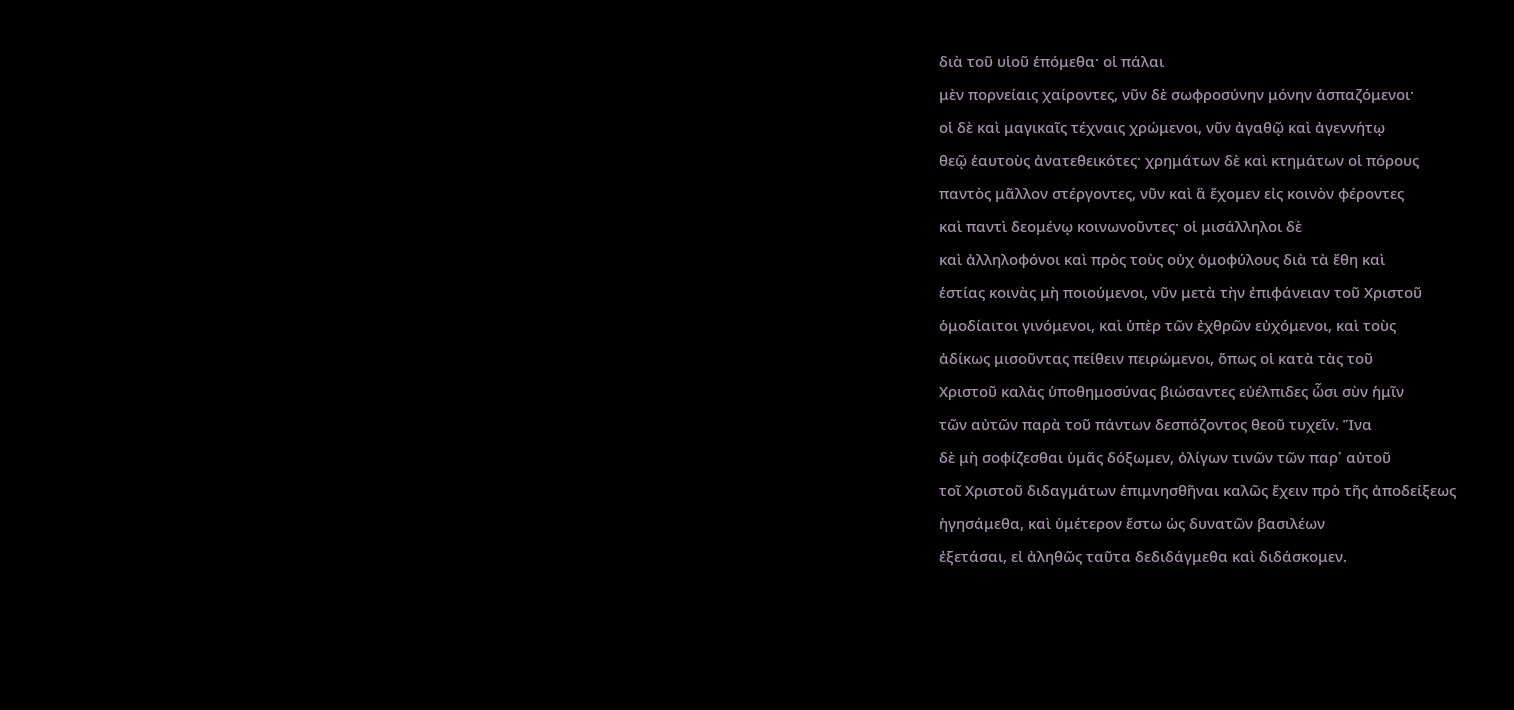διὰ τοῦ υἱοῦ ἑπόμεθα· οἱ πάλαι
μὲν πορνείαις χαίροντες, νῦν δὲ σωφροσύνην μόνην ἀσπαζόμενοι·
οἱ δὲ καὶ μαγικαῖς τέχναις χρώμενοι, νῦν ἀγαθῷ καὶ ἀγεννήτῳ
θεῷ ἑαυτοὺς ἀνατεθεικότες· χρημάτων δὲ καὶ κτημάτων οἱ πόρους
παντὸς μᾶλλον στέργοντες, νῦν καὶ ἃ ἔχομεν εἰς κοινὸν φέροντες
καὶ παντὶ δεομένῳ κοινωνοῦντες· οἱ μισάλληλοι δὲ
καὶ ἀλληλοφόνοι καὶ πρὸς τοὺς οὐχ ὁμοφύλους διὰ τὰ ἔθη καὶ
ἑστίας κοινὰς μὴ ποιούμενοι, νῦν μετὰ τὴν ἐπιφάνειαν τοῦ Χριστοῦ
ὁμοδίαιτοι γινόμενοι, καὶ ὑπὲρ τῶν ἐχθρῶν εὐχόμενοι, καὶ τοὺς
ἀδίκως μισοῦντας πείθειν πειρώμενοι, ὅπως οἱ κατὰ τὰς τοῦ
Χριστοῦ καλὰς ὑποθημοσύνας βιώσαντες εὐέλπιδες ὧσι σὺν ἡμῖν
τῶν αὐτῶν παρὰ τοῦ πάντων δεσπόζοντος θεοῦ τυχεῖν. Ἵνα
δὲ μὴ σοφίζεσθαι ὑμᾶς δόξωμεν, ὀλίγων τινῶν τῶν παρ᾿ αὐτοῦ
τοῖ Χριστοῦ διδαγμάτων ἐπιμνησθῆναι καλῶς ἔχειν πρὸ τῆς ἀποδείξεως
ἡγησάμεθα, καὶ ὑμέτερον ἔστω ὡς δυνατῶν βασιλέων
ἐξετάσαι, εἰ ἀληθῶς ταῦτα δεδιδάγμεθα καὶ διδάσκομεν.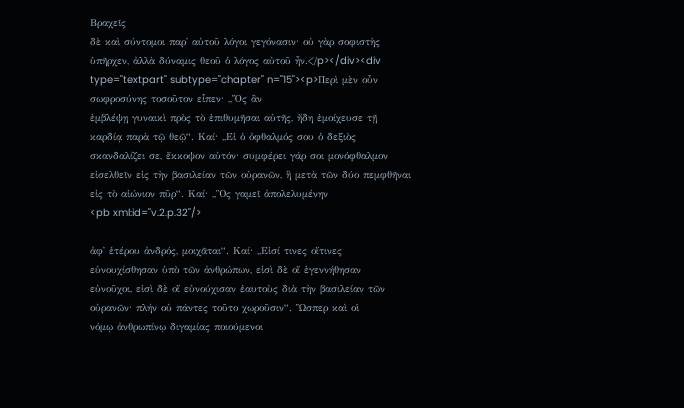Βραχεῖς
δὲ καὶ σύντομοι παρ᾿ αὐτοῦ λόγοι γεγόνασιν· οὐ γὰρ σοφιστὴς
ὑπῆρχεν, ἀλλὰ δύναμις θεοῦ ὁ λόγος αὐτοῦ ἦν.</p></div><div type="textpart" subtype="chapter" n="15"><p>Περὶ μὲν οὖν σωφροσύνης τοσοῦτον εἶπεν· ,,Ὅς ἂν
ἐμβλέψῃ γυναικὶ πρὸς τὸ ἐπιθυμῆσαι αὐτῆς, ἤδη ἐμοίχευσε τῇ
καρδίᾳ παρὰ τῷ θεῷ“. Καί· ,,Εἰ ὁ ὀφθαλμός σου ὁ δεξιὸς
σκανδαλίζει σε, ἔκκοψον αὐτόν· συμφέρει γάρ σοι μονόφθαλμον
εἰσελθεῖν εἰς τὴν βασιλείαν τῶν οὐρανῶν, ἢ μετὰ τῶν δύο πεμφθῆναι
εἰς τὸ αἰώνιον πῦρ“. Καί· ,,Ὃς γαμεῖ ἀπολελυμένην
<pb xml:id="v.2.p.32"/>

ἀφ᾿ ἑτέρου ἀνδρός, μοιχᾶται“. Καί· ,,Εἰσί τινες οἵτινες
εὐνουχίσθησαν ὑπὸ τῶν ἀνθρώπων, εἰσὶ δὲ οἵ ἐγεννήθησαν
εὐνοῦχοι, εἰσὶ δὲ οἵ εὐνούχισαν ἑαυτοὺς διὰ τὴν βασιλείαν τῶν
οὐρανῶν· πλήν οὐ πάντες τοῦτο χωροῦσιν“. Ὥσπερ καὶ οἱ
νόμῳ ἀνθρωπίνῳ διγαμίας ποιούμενοι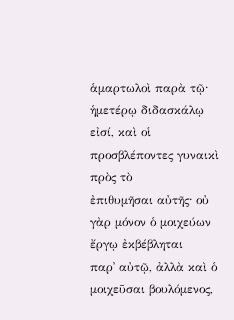ἁμαρτωλοὶ παρὰ τῷ·
ἡμετέρῳ διδασκάλῳ εἰσί, καὶ οἱ προσβλέποντες γυναικὶ πρὸς τὸ
ἐπιθυμῆσαι αὐτῆς· οὐ γὰρ μόνον ὁ μοιχεύων ἔργῳ ἐκβέβληται
παρ᾿ αὐτῷ, ἀλλὰ καὶ ὁ μοιχεῦσαι βουλόμενος,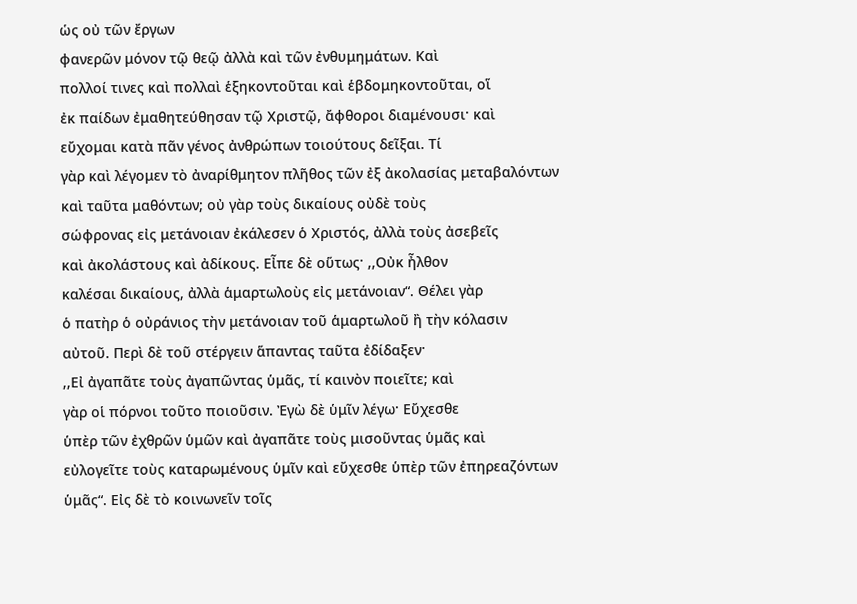ὡς οὐ τῶν ἔργων
φανερῶν μόνον τῷ θεῷ ἀλλὰ καὶ τῶν ἐνθυμημάτων. Καὶ
πολλοί τινες καὶ πολλαὶ ἑξηκοντοῦται καὶ ἑβδομηκοντοῦται, οἵ
ἐκ παίδων ἐμαθητεύθησαν τῷ Χριστῷ, ἄφθοροι διαμένουσι· καὶ
εὔχομαι κατὰ πᾶν γένος ἀνθρώπων τοιούτους δεῖξαι. Τί
γὰρ καὶ λέγομεν τὸ ἀναρίθμητον πλῆθος τῶν ἐξ ἀκολασίας μεταβαλόντων
καὶ ταῦτα μαθόντων; οὐ γὰρ τοὺς δικαίους οὐδὲ τοὺς
σώφρονας εἰς μετάνοιαν ἐκάλεσεν ὁ Χριστός, ἀλλὰ τοὺς ἀσεβεῖς
καὶ ἀκολάστους καὶ ἀδίκους. Εἶπε δὲ οὕτως· ,,Οὐκ ἦλθον
καλέσαι δικαίους, ἀλλὰ ἁμαρτωλοὺς εἰς μετάνοιαν“. Θέλει γὰρ
ὁ πατὴρ ὁ οὐράνιος τὴν μετάνοιαν τοῦ ἁμαρτωλοῦ ἢ τὴν κόλασιν
αὐτοῦ. Περὶ δὲ τοῦ στέργειν ἅπαντας ταῦτα ἐδίδαξεν·
,,Εἰ ἀγαπᾶτε τοὺς ἀγαπῶντας ὑμᾶς, τί καινὸν ποιεῖτε; καὶ
γὰρ οἱ πόρνοι τοῦτο ποιοῦσιν. Ἐγὼ δὲ ὑμῖν λέγω· Εὔχεσθε
ὑπὲρ τῶν ἐχθρῶν ὑμῶν καὶ ἀγαπᾶτε τοὺς μισοῦντας ὑμᾶς καὶ
εὐλογεῖτε τοὺς καταρωμένους ὑμῖν καὶ εὔχεσθε ὑπὲρ τῶν ἐπηρεαζόντων
ὑμᾶς“. Εἰς δὲ τὸ κοινωνεῖν τοῖς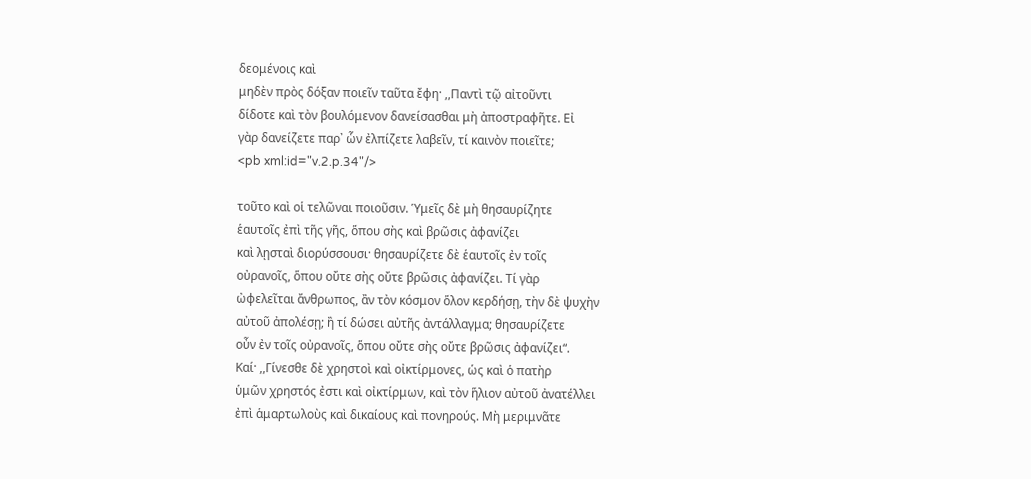δεομένοις καὶ
μηδὲν πρὸς δόξαν ποιεῖν ταῦτα ἔφη· ,,Παντὶ τῷ αἰτοῦντι
δίδοτε καὶ τὸν βουλόμενον δανείσασθαι μὴ ἀποστραφῆτε. Εἰ
γὰρ δανείζετε παρ᾿ ὧν ἐλπίζετε λαβεῖν, τί καινὸν ποιεῖτε;
<pb xml:id="v.2.p.34"/>

τοῦτο καὶ οἱ τελῶναι ποιοῦσιν. Ὑμεῖς δὲ μὴ θησαυρίζητε
ἑαυτοῖς ἐπὶ τῆς γῆς, ὅπου σὴς καὶ βρῶσις ἀφανίζει
καὶ λῃσταὶ διορύσσουσι· θησαυρίζετε δὲ ἑαυτοῖς ἐν τοῖς
οὐρανοῖς, ὅπου οὔτε σὴς οὔτε βρῶσις ἀφανίζει. Τί γὰρ
ὠφελεῖται ἄνθρωπος, ἂν τὸν κόσμον ὅλον κερδήσῃ, τὴν δὲ ψυχὴν
αὐτοῦ ἀπολέσῃ; ἢ τί δώσει αὐτῆς ἀντάλλαγμα; θησαυρίζετε
οὖν ἐν τοῖς οὐρανοῖς, ὅπου οὔτε σὴς οὔτε βρῶσις ἀφανίζει“.
Καί· ,,Γίνεσθε δὲ χρηστοὶ καὶ οἰκτίρμονες, ὡς καὶ ὁ πατὴρ
ὑμῶν χρηστός ἐστι καὶ οἰκτίρμων, καὶ τὸν ἥλιον αὐτοῦ ἀνατέλλει
ἐπὶ ἁμαρτωλοὺς καὶ δικαίους καὶ πονηρούς. Μὴ μεριμνᾶτε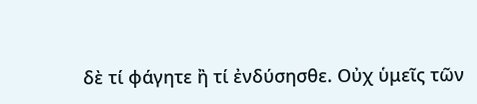δὲ τί φάγητε ἢ τί ἐνδύσησθε. Οὐχ ὑμεῖς τῶν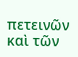πετεινῶν καὶ τῶν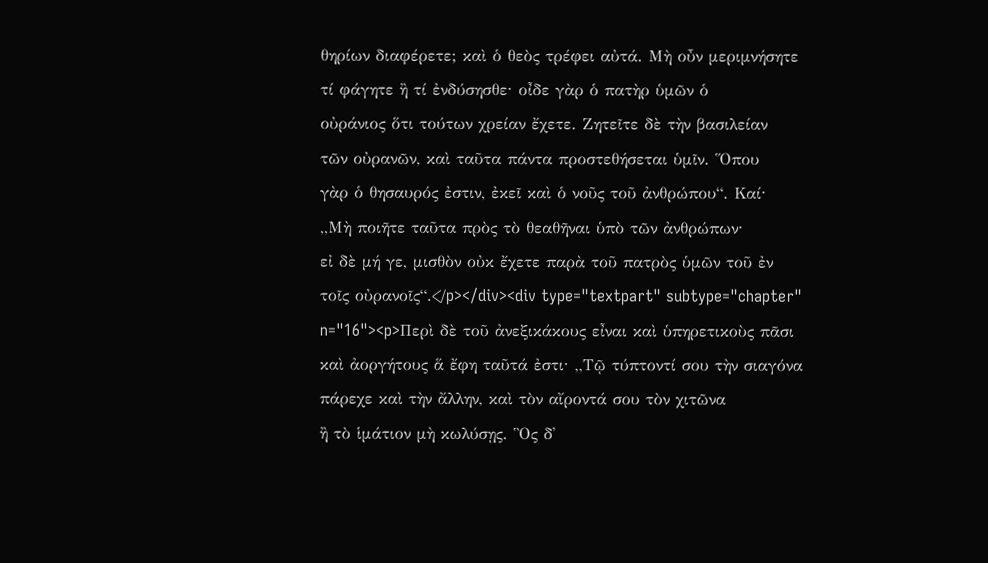θηρίων διαφέρετε; καὶ ὁ θεὸς τρέφει αὐτά. Μὴ οὖν μεριμνήσητε
τί φάγητε ἢ τί ἐνδύσησθε· οἶδε γὰρ ὁ πατὴρ ὑμῶν ὁ
οὐράνιος ὅτι τούτων χρείαν ἔχετε. Ζητεῖτε δὲ τὴν βασιλείαν
τῶν οὐρανῶν, καὶ ταῦτα πάντα προστεθήσεται ὑμῖν. Ὅπου
γὰρ ὁ θησαυρός ἐστιν, ἐκεῖ καὶ ὁ νοῦς τοῦ ἀνθρώπου“. Καί·
,,Μὴ ποιῆτε ταῦτα πρὸς τὸ θεαθῆναι ὑπὸ τῶν ἀνθρώπων·
εἰ δὲ μή γε, μισθὸν οὐκ ἔχετε παρὰ τοῦ πατρὸς ὑμῶν τοῦ ἐν
τοῖς οὐρανοῖς“.</p></div><div type="textpart" subtype="chapter" n="16"><p>Περὶ δὲ τοῦ ἀνεξικάκους εἶναι καὶ ὑπηρετικοὺς πᾶσι
καὶ ἀοργήτους ἅ ἔφη ταῦτά ἐστι· ,,Τῷ τύπτοντί σου τὴν σιαγόνα
πάρεχε καὶ τὴν ἄλλην, καὶ τὸν αἴροντά σου τὸν χιτῶνα
ἢ τὸ ἱμάτιον μὴ κωλύσῃς. Ὃς δ᾿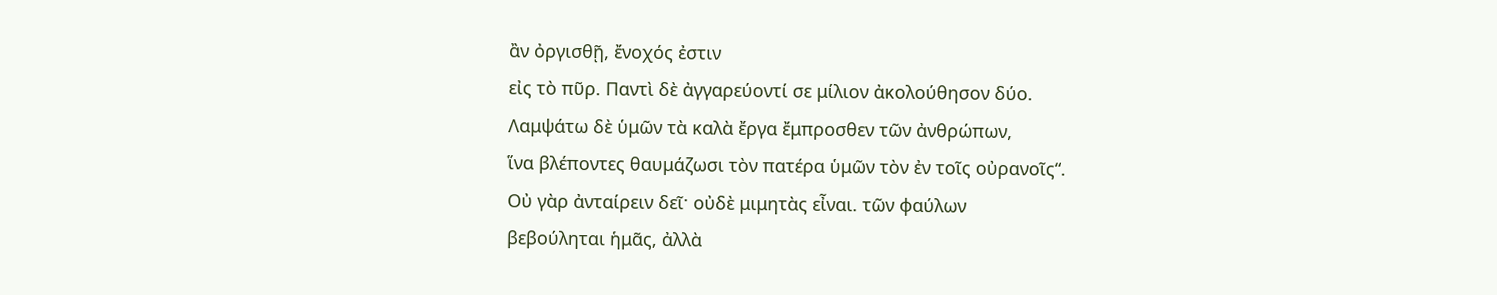ἂν ὀργισθῇ, ἔνοχός ἐστιν
εἰς τὸ πῦρ. Παντὶ δὲ ἀγγαρεύοντί σε μίλιον ἀκολούθησον δύο.
Λαμψάτω δὲ ὑμῶν τὰ καλὰ ἔργα ἔμπροσθεν τῶν ἀνθρώπων,
ἵνα βλέποντες θαυμάζωσι τὸν πατέρα ὑμῶν τὸν ἐν τοῖς οὐρανοῖς“.
Οὐ γὰρ ἀνταίρειν δεῖ· οὐδὲ μιμητὰς εἶναι. τῶν φαύλων
βεβούληται ἡμᾶς, ἀλλὰ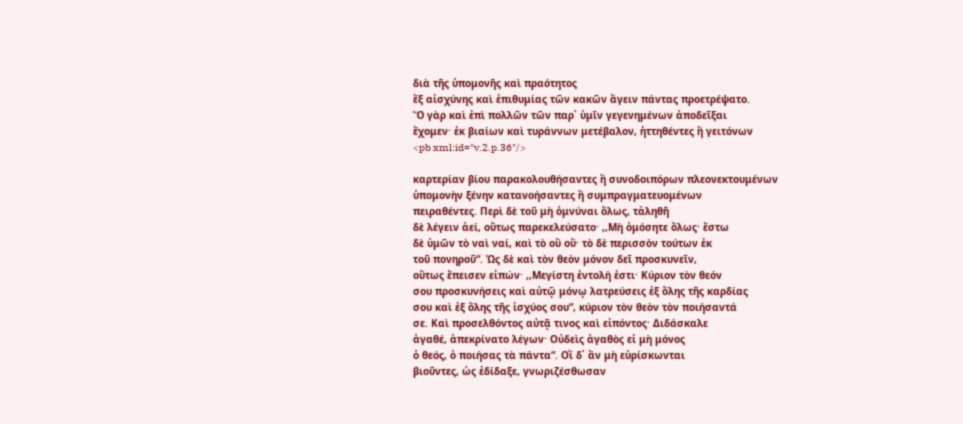διὰ τῆς ὑπομονῆς καὶ πραότητος
ἔξ αἰσχύνης καὶ ἐπιθυμίας τῶν κακῶν ἄγειν πάντας προετρέψατο.
Ὅ γὰρ καὶ ἐπὶ πολλῶν τῶν παρ᾿ ὑμῖν γεγενημένων ἀποδεῖξαι
ἔχομεν· ἐκ βιαίων καὶ τυράννων μετέβαλον, ἡττηθέντες ἢ γειτόνων
<pb xml:id="v.2.p.36"/>

καρτερίαν βίου παρακολουθήσαντες ἢ συνοδοιπόρων πλεονεκτουμένων
ὑπομονὴν ξένην κατανοήσαντες ἢ συμπραγματευομένων
πειραθέντες. Περὶ δὲ τοῦ μὴ ὀμνύναι ὅλως, τἀληθῆ
δὲ λέγειν ἀεί, οὕτως παρεκελεύσατο· ,,Μὴ ὀμόσητε ὅλως· ἔστω
δὲ ὑμῶν τὸ ναὶ ναί, καὶ τὸ οὒ οὔ· τὸ δὲ περισσὸν τούτων ἐκ
τοῦ πονηροῦ“. Ὡς δὲ καὶ τὸν θεὸν μόνον δεῖ προσκυνεῖν,
οὕτως ἔπεισεν εἰπών· ,,Μεγίστη ἐντολή ἐστι· Κύριον τὸν θεόν
σου προσκυνήσεις καὶ αὐτῷ μόνῳ λατρεύσεις ἐξ ὅλης τῆς καρδίας
σου καὶ ἐξ ὅλης τῆς ἰσχύος σου“, κύριον τὸν θεὸν τὸν ποιήσαντά
σε. Καὶ προσελθόντος αὐτᾷ τινος καὶ εἰπόντος· Διδάσκαλε
ἀγαθέ, ἀπεκρίνατο λέγων· Οὐδεὶς ἀγαθὸς εἰ μὴ μόνος
ὁ θεός, ὁ ποιήσας τὰ πάντα“. Οἳ δ᾿ ἂν μὴ εὑρίσκωνται
βιοῦντες, ὡς ἐδίδαξε, γνωριζέσθωσαν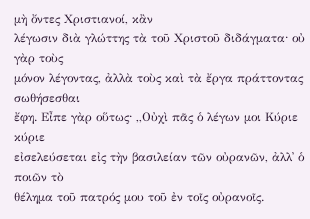μὴ ὄντες Χριστιανοί, κἂν
λέγωσιν διὰ γλώττης τὰ τοῦ Χριστοῦ διδάγματα· οὐ γὰρ τοὺς
μόνον λέγοντας, ἀλλὰ τοὺς καὶ τὰ ἔργα πράττοντας σωθήσεσθαι
ἔφη. Εἶπε γὰρ οὕτως· ,,Οὐχὶ πᾶς ὁ λέγων μοι Κύριε κύριε
εἰσελεύσεται εἰς τὴν βασιλείαν τῶν οὐρανῶν, ἀλλ᾿ ὁ ποιῶν τὸ
θέλημα τοῦ πατρός μου τοῦ ἐν τοῖς οὐρανοῖς.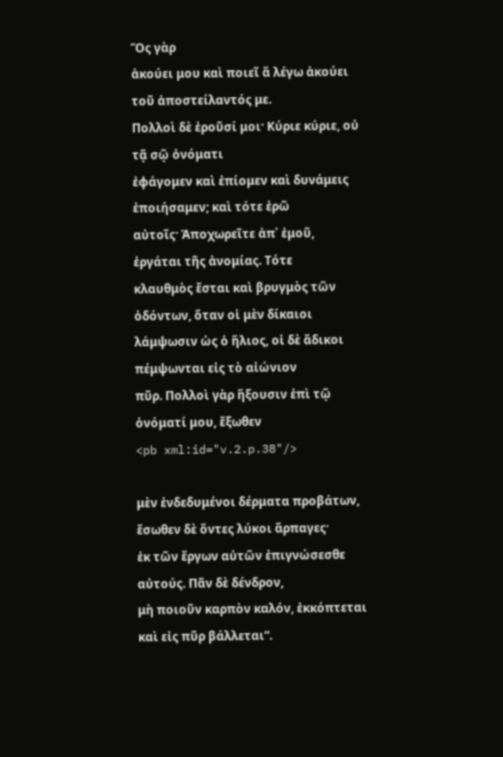Ὅς γὰρ
ἀκούει μου καὶ ποιεῖ ἅ λέγω ἀκούει τοῦ ἀποστείλαντός με.
Πολλοὶ δὲ ἐροῦσί μοι· Κύριε κύριε, οὐ τᾷ σῷ ὀνόματι
ἐφάγομεν καὶ ἐπίομεν καὶ δυνάμεις ἐποιήσαμεν; καὶ τότε ἐρῶ
αὐτοῖς· Ἀποχωρεῖτε ἀπ᾿ ἐμοῦ, ἐργάται τῆς ἀνομίας. Τότε
κλαυθμὸς ἔσται καὶ βρυγμὸς τῶν ὀδόντων, ὅταν οἱ μὲν δίκαιοι
λάμψωσιν ὡς ὁ ἥλιος, οἱ δὲ ἄδικοι πέμψωνται εἰς τὸ αἰώνιον
πῦρ. Πολλοὶ γὰρ ἥξουσιν ἐπὶ τῷ ὀνόματί μου, ἔξωθεν
<pb xml:id="v.2.p.38"/>

μὲν ἐνδεδυμένοι δέρματα προβάτων, ἔσωθεν δὲ ὄντες λύκοι ἅρπαγες·
ἐκ τῶν ἔργων αὐτῶν ἐπιγνώσεσθε αὐτούς. Πᾶν δὲ δένδρον,
μὴ ποιοῦν καρπὸν καλόν, ἐκκόπτεται καὶ εἰς πῦρ βάλλεται“.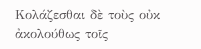Κολάζεσθαι δὲ τοὺς οὐκ ἀκολούθως τοῖς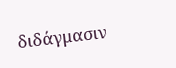διδάγμασιν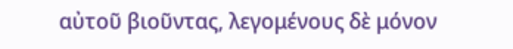αὐτοῦ βιοῦντας, λεγομένους δὲ μόνον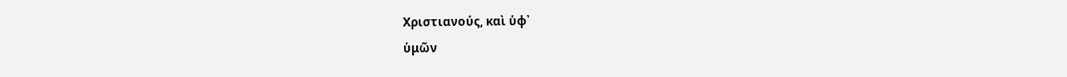Χριστιανούς, καὶ ὑφ᾿
ὑμῶν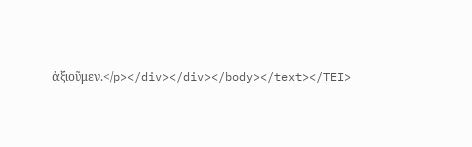ἀξιοῦμεν.</p></div></div></body></text></TEI>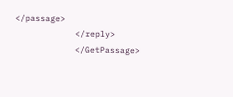</passage>
            </reply>
            </GetPassage>